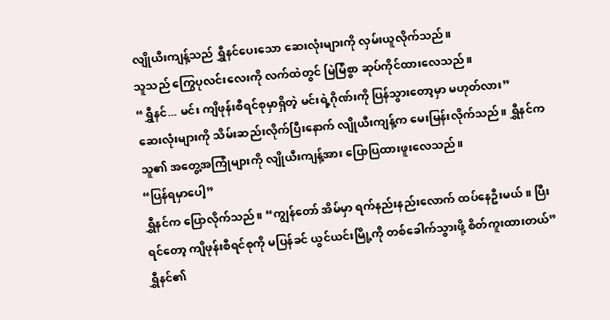လျိုယီးကျန့်သည် ရွှီနင်ပေးသော ဆေးလုံးများကို လှမ်းယူလိုက်သည်။
သူသည် ကြွေပုလင်းလေးကို လက်ထဲတွင် မြဲမြံစွာ ဆုပ်ကိုင်ထားလေသည်။
“ရွှီနင်... မင်း ကျိဖုန်းစီရင်စုမှာရှိတဲ့ မင်းရဲ့ဂိုဏ်းကို ပြန်သွားတော့မှာ မဟုတ်လား”
ဆေးလုံးများကို သိမ်းဆည်းလိုက်ပြီးနောက် လျိုယီးကျန့်က မေးမြန်းလိုက်သည်။ ရွှီနင်က သူ၏ အတွေ့အကြုံများကို လျိုယီးကျန့်အား ပြောပြထားဖူးလေသည်။
“ပြန်ရမှာပေါ့”
ရွှီနင်က ပြောလိုက်သည်။ “ကျွန်တော် အိမ်မှာ ရက်နည်းနည်းလောက် ထပ်နေဦးမယ်။ ပြီးရင်တော့ ကျိဖုန်းစီရင်စုကို မပြန်ခင် ယွင်ယင်းမြို့ကို တစ်ခေါက်သွားဖို့ စိတ်ကူးထားတယ်”
ရွှီနင်၏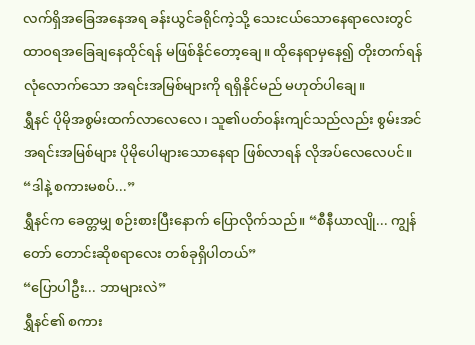လက်ရှိအခြေအနေအရ ခန်းယွင်ခရိုင်ကဲ့သို့ သေးငယ်သောနေရာလေးတွင် ထာဝရအခြေချနေထိုင်ရန် မဖြစ်နိုင်တော့ချေ။ ထိုနေရာမှနေ၍ တိုးတက်ရန် လုံလောက်သော အရင်းအမြစ်များကို ရရှိနိုင်မည် မဟုတ်ပါချေ။
ရွှီနင် ပိုမိုအစွမ်းထက်လာလေလေ၊ သူ၏ပတ်ဝန်းကျင်သည်လည်း စွမ်းအင်အရင်းအမြစ်များ ပိုမိုပေါများသောနေရာ ဖြစ်လာရန် လိုအပ်လေလေပင်။
“ဒါနဲ့ စကားမစပ်...”
ရွှီနင်က ခေတ္တမျှ စဉ်းစားပြီးနောက် ပြောလိုက်သည်။ “စီနီယာလျို... ကျွန်တော် တောင်းဆိုစရာလေး တစ်ခုရှိပါတယ်”
“ပြောပါဦး... ဘာများလဲ”
ရွှီနင်၏ စကား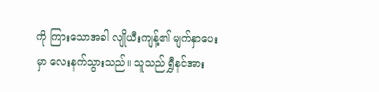ကို ကြားသောအခါ လျိုယီးကျန့်၏ မျက်နှာပေးမှာ လေးနက်သွားသည်။ သူသည် ရွှီနင်အား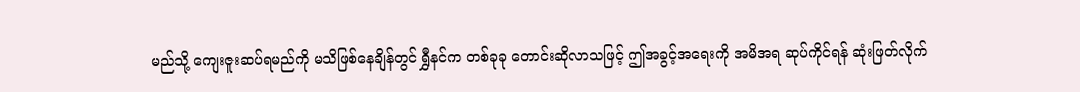မည်သို့ ကျေးဇူးဆပ်ရမည်ကို မသိဖြစ်နေချိန်တွင် ရွှီနင်က တစ်ခုခု တောင်းဆိုလာသဖြင့် ဤအခွင့်အရေးကို အမိအရ ဆုပ်ကိုင်ရန် ဆုံးဖြတ်လိုက်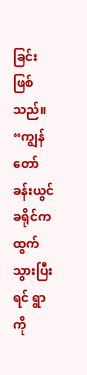ခြင်း ဖြစ်သည်။
“ကျွန်တော် ခန်းယွင်ခရိုင်က ထွက်သွားပြီးရင် ရွာကို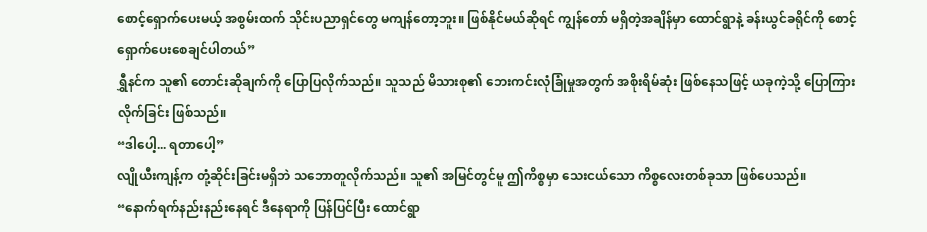စောင့်ရှောက်ပေးမယ့် အစွမ်းထက် သိုင်းပညာရှင်တွေ မကျန်တော့ဘူး။ ဖြစ်နိုင်မယ်ဆိုရင် ကျွန်တော် မရှိတဲ့အချိန်မှာ ထောင်ရွာနဲ့ ခန်းယွင်ခရိုင်ကို စောင့်ရှောက်ပေးစေချင်ပါတယ်”
ရွှီနင်က သူ၏ တောင်းဆိုချက်ကို ပြောပြလိုက်သည်။ သူသည် မိသားစု၏ ဘေးကင်းလုံခြုံမှုအတွက် အစိုးရိမ်ဆုံး ဖြစ်နေသဖြင့် ယခုကဲ့သို့ ပြောကြားလိုက်ခြင်း ဖြစ်သည်။
“ဒါပေါ့... ရတာပေါ့”
လျိုယီးကျန့်က တုံ့ဆိုင်းခြင်းမရှိဘဲ သဘောတူလိုက်သည်။ သူ၏ အမြင်တွင်မူ ဤကိစ္စမှာ သေးငယ်သော ကိစ္စလေးတစ်ခုသာ ဖြစ်ပေသည်။
“နောက်ရက်နည်းနည်းနေရင် ဒီနေရာကို ပြန်ပြင်ပြီး ထောင်ရွာ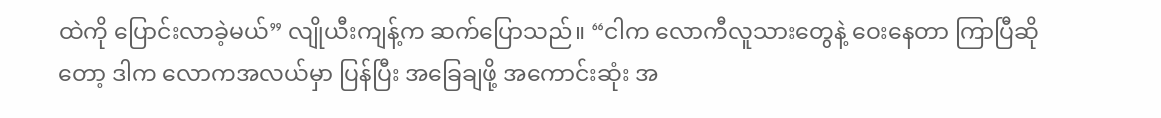ထဲကို ပြောင်းလာခဲ့မယ်” လျိုယီးကျန့်က ဆက်ပြောသည်။ “ငါက လောကီလူသားတွေနဲ့ ဝေးနေတာ ကြာပြီဆိုတော့ ဒါက လောကအလယ်မှာ ပြန်ပြီး အခြေချဖို့ အကောင်းဆုံး အ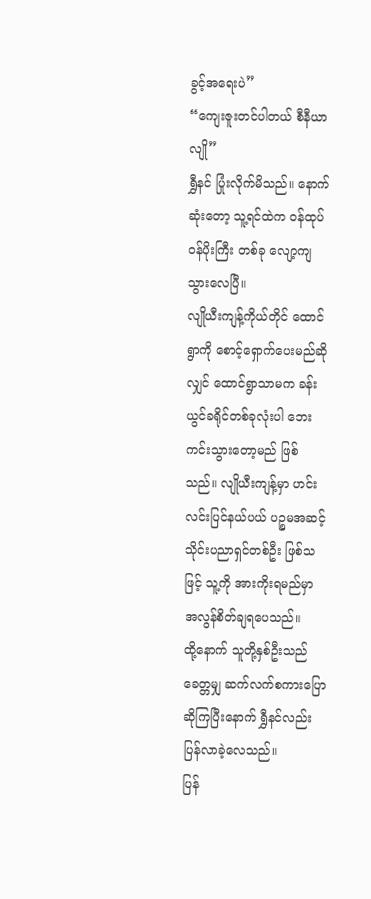ခွင့်အရေးပဲ”
“ကျေးဇူးတင်ပါတယ် စီနီယာလျို”
ရွှီနင် ပြုံးလိုက်မိသည်။ နောက်ဆုံးတော့ သူ့ရင်ထဲက ဝန်ထုပ်ဝန်ပိုးကြီး တစ်ခု လျော့ကျသွားလေပြီ။
လျိုယီးကျန့်ကိုယ်တိုင် ထောင်ရွာကို စောင့်ရှောက်ပေးမည်ဆိုလျှင် ထောင်ရွာသာမက ခန်းယွင်ခရိုင်တစ်ခုလုံးပါ ဘေးကင်းသွားတော့မည် ဖြစ်သည်။ လျိုယီးကျန့်မှာ ဟင်းလင်းပြင်နယ်ပယ် ပဉ္စမအဆင့် သိုင်းပညာရှင်တစ်ဦး ဖြစ်သဖြင့် သူ့ကို အားကိုးရမည်မှာ အလွန်စိတ်ချရပေသည်။
ထို့နောက် သူတို့နှစ်ဦးသည် ခေတ္တမျှ ဆက်လက်စကားပြောဆိုကြပြီးနောက် ရွှီနင်လည်း ပြန်လာခဲ့လေသည်။
ပြန်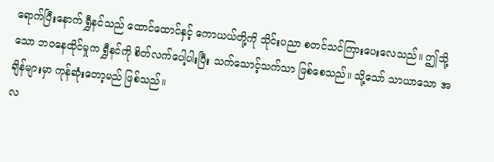ရောက်ပြီးနောက် ရွှီနင်သည် ထောင်ထောင်နှင့် ကောယယ်တို့ကို သိုင်းပညာ စတင်သင်ကြားပေးလေသည်။ ဤသို့သော ဘဝနေထိုင်မှုက ရွှီနင်ကို စိတ်လက်ပေါ့ပါးပြီး သက်သောင့်သက်သာ ဖြစ်စေသည်။ သို့သော် သာယာသော အချိန်များမှာ ကုန်ဆုံးတော့မည် ဖြစ်သည်။
လ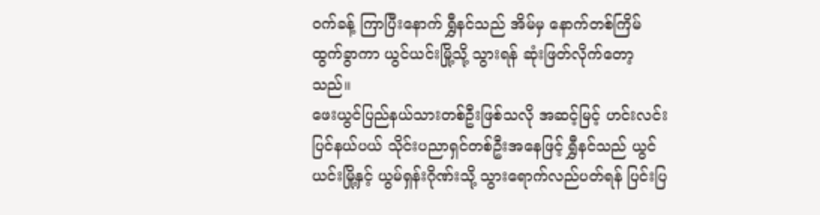ဝက်ခန့် ကြာပြီးနောက် ရွှီနင်သည် အိမ်မှ နောက်တစ်ကြိမ်ထွက်ခွာကာ ယွင်ယင်းမြို့သို့ သွားရန် ဆုံးဖြတ်လိုက်တော့သည်။
ဖေးယွင်ပြည်နယ်သားတစ်ဦးဖြစ်သလို အဆင့်မြင့် ဟင်းလင်းပြင်နယ်ပယ် သိုင်းပညာရှင်တစ်ဦးအနေဖြင့် ရွှီနင်သည် ယွင်ယင်းမြို့နှင့် ယွမ်ရှန်းဂိုဏ်းသို့ သွားရောက်လည်ပတ်ရန် ပြင်းပြ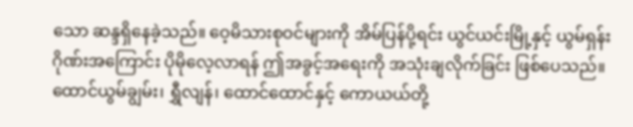သော ဆန္ဒရှိနေခဲ့သည်။ ဝေ့မိသားစုဝင်များကို အိမ်ပြန်ပို့ရင်း ယွင်ယင်းမြို့နှင့် ယွမ်ရှန်းဂိုဏ်းအကြောင်း ပိုမိုလေ့လာရန် ဤအခွင့်အရေးကို အသုံးချလိုက်ခြင်း ဖြစ်ပေသည်။
ထောင်ယွမ်ချွမ်း၊ ရွှီလျန်၊ ထောင်ထောင်နှင့် ကောယယ်တို့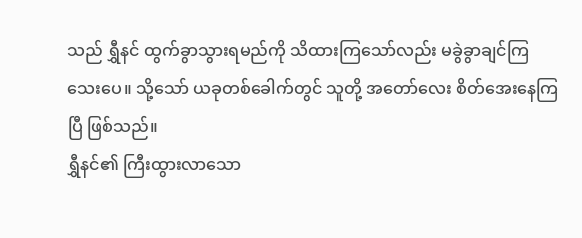သည် ရွှီနင် ထွက်ခွာသွားရမည်ကို သိထားကြသော်လည်း မခွဲခွာချင်ကြသေးပေ။ သို့သော် ယခုတစ်ခေါက်တွင် သူတို့ အတော်လေး စိတ်အေးနေကြပြီ ဖြစ်သည်။
ရွှီနင်၏ ကြီးထွားလာသော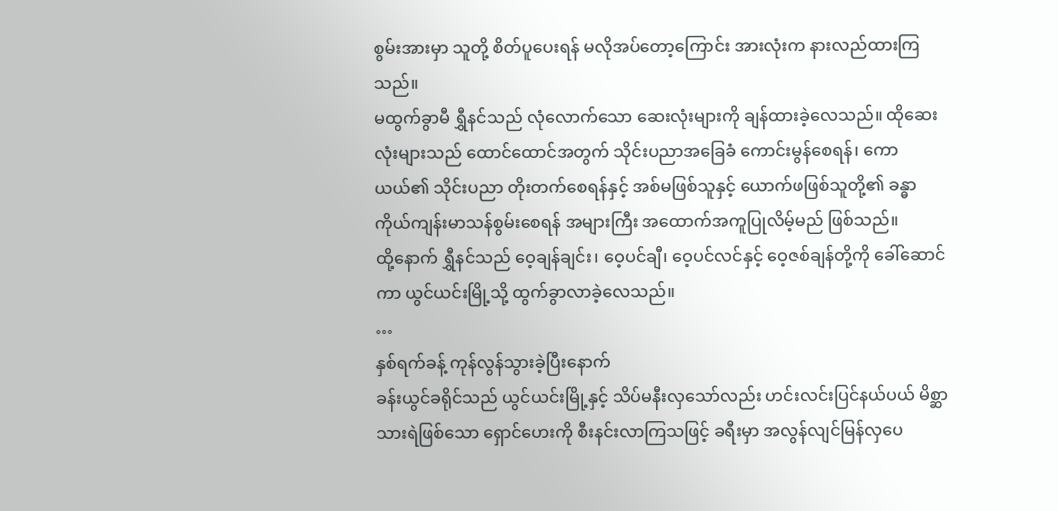စွမ်းအားမှာ သူတို့ စိတ်ပူပေးရန် မလိုအပ်တော့ကြောင်း အားလုံးက နားလည်ထားကြသည်။
မထွက်ခွာမီ ရွှီနင်သည် လုံလောက်သော ဆေးလုံးများကို ချန်ထားခဲ့လေသည်။ ထိုဆေးလုံးများသည် ထောင်ထောင်အတွက် သိုင်းပညာအခြေခံ ကောင်းမွန်စေရန်၊ ကောယယ်၏ သိုင်းပညာ တိုးတက်စေရန်နှင့် အစ်မဖြစ်သူနှင့် ယောက်ဖဖြစ်သူတို့၏ ခန္ဓာကိုယ်ကျန်းမာသန်စွမ်းစေရန် အများကြီး အထောက်အကူပြုလိမ့်မည် ဖြစ်သည်။
ထို့နောက် ရွှီနင်သည် ဝေ့ချန်ချင်း၊ ဝေ့ပင်ချီ၊ ဝေ့ပင်လင်နှင့် ဝေ့ဇစ်ချန်တို့ကို ခေါ်ဆောင်ကာ ယွင်ယင်းမြို့သို့ ထွက်ခွာလာခဲ့လေသည်။
…
နှစ်ရက်ခန့် ကုန်လွန်သွားခဲ့ပြီးနောက်
ခန်းယွင်ခရိုင်သည် ယွင်ယင်းမြို့နှင့် သိပ်မနီးလှသော်လည်း ဟင်းလင်းပြင်နယ်ပယ် မိစ္ဆာသားရဲဖြစ်သော ရှောင်ဟေးကို စီးနင်းလာကြသဖြင့် ခရီးမှာ အလွန်လျင်မြန်လှပေ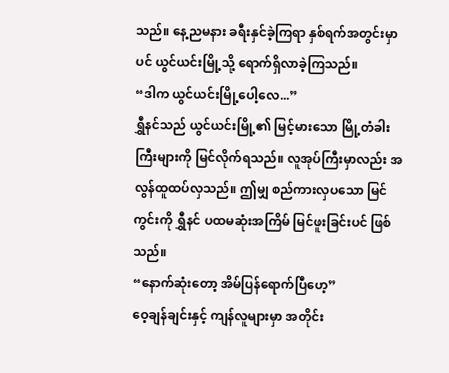သည်။ နေ့ညမနား ခရီးနှင်ခဲ့ကြရာ နှစ်ရက်အတွင်းမှာပင် ယွင်ယင်းမြို့သို့ ရောက်ရှိလာခဲ့ကြသည်။
“ဒါက ယွင်ယင်းမြို့ပေါ့လေ...”
ရွှီနင်သည် ယွင်ယင်းမြို့၏ မြင့်မားသော မြို့တံခါးကြီးများကို မြင်လိုက်ရသည်။ လူအုပ်ကြီးမှာလည်း အလွန်ထူထပ်လှသည်။ ဤမျှ စည်ကားလှပသော မြင်ကွင်းကို ရွှီနင် ပထမဆုံးအကြိမ် မြင်ဖူးခြင်းပင် ဖြစ်သည်။
“နောက်ဆုံးတော့ အိမ်ပြန်ရောက်ပြီဟေ့”
ဝေ့ချန်ချင်းနှင့် ကျန်လူများမှာ အတိုင်း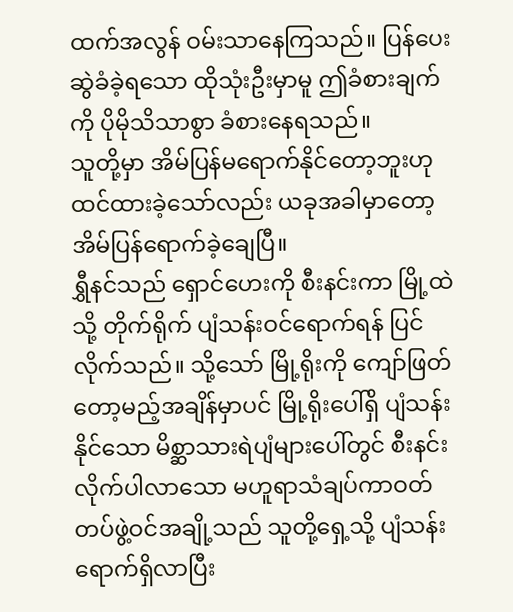ထက်အလွန် ဝမ်းသာနေကြသည်။ ပြန်ပေးဆွဲခံခဲ့ရသော ထိုသုံးဦးမှာမူ ဤခံစားချက်ကို ပိုမိုသိသာစွာ ခံစားနေရသည်။
သူတို့မှာ အိမ်ပြန်မရောက်နိုင်တော့ဘူးဟု ထင်ထားခဲ့သော်လည်း ယခုအခါမှာတော့ အိမ်ပြန်ရောက်ခဲ့ချေပြီ။
ရွှီနင်သည် ရှောင်ဟေးကို စီးနင်းကာ မြို့ထဲသို့ တိုက်ရိုက် ပျံသန်းဝင်ရောက်ရန် ပြင်လိုက်သည်။ သို့သော် မြို့ရိုးကို ကျော်ဖြတ်တော့မည့်အချိန်မှာပင် မြို့ရိုးပေါ်ရှိ ပျံသန်းနိုင်သော မိစ္ဆာသားရဲပျံများပေါ်တွင် စီးနင်းလိုက်ပါလာသော မဟူရာသံချပ်ကာဝတ်တပ်ဖွဲ့ဝင်အချို့သည် သူတို့ရှေ့သို့ ပျံသန်းရောက်ရှိလာပြီး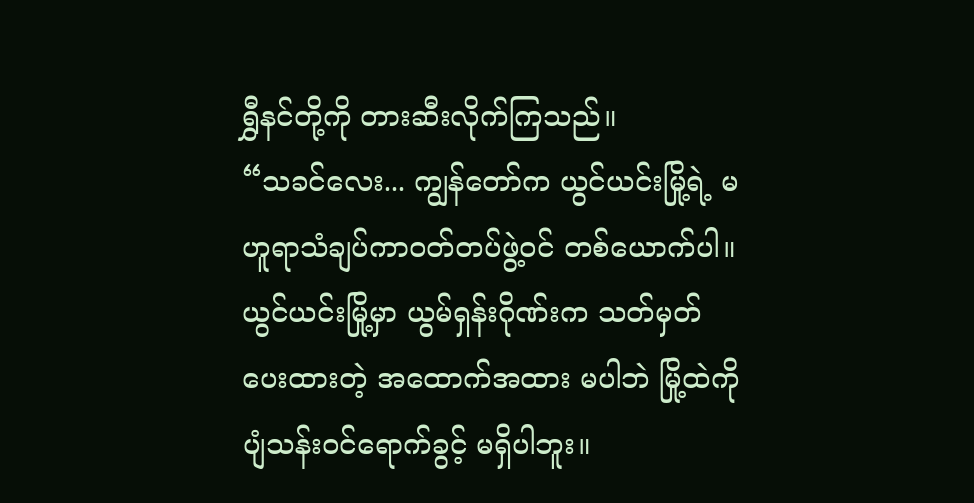ရွှီနင်တို့ကို တားဆီးလိုက်ကြသည်။
“သခင်လေး... ကျွန်တော်က ယွင်ယင်းမြို့ရဲ့ မဟူရာသံချပ်ကာဝတ်တပ်ဖွဲ့ဝင် တစ်ယောက်ပါ။ ယွင်ယင်းမြို့မှာ ယွမ်ရှန်းဂိုဏ်းက သတ်မှတ်ပေးထားတဲ့ အထောက်အထား မပါဘဲ မြို့ထဲကို ပျံသန်းဝင်ရောက်ခွင့် မရှိပါဘူး။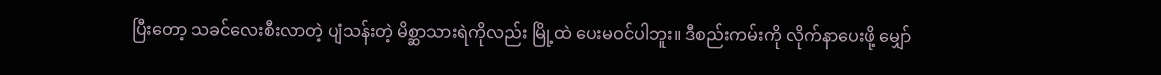ပြီးတော့ သခင်လေးစီးလာတဲ့ ပျံသန်းတဲ့ မိစ္ဆာသားရဲကိုလည်း မြို့ထဲ ပေးမဝင်ပါဘူး။ ဒီစည်းကမ်းကို လိုက်နာပေးဖို့ မျှော်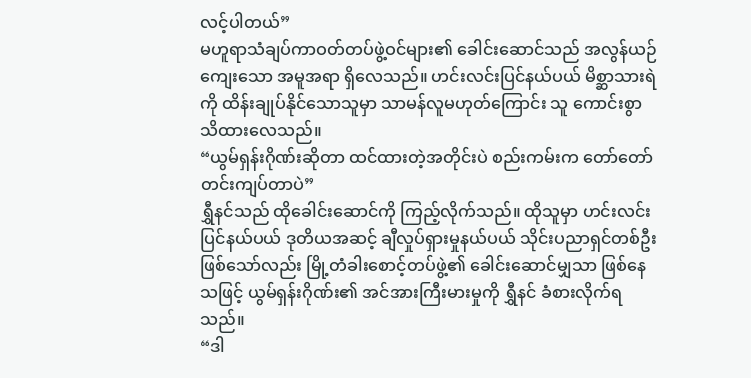လင့်ပါတယ်”
မဟူရာသံချပ်ကာဝတ်တပ်ဖွဲ့ဝင်များ၏ ခေါင်းဆောင်သည် အလွန်ယဉ်ကျေးသော အမူအရာ ရှိလေသည်။ ဟင်းလင်းပြင်နယ်ပယ် မိစ္ဆာသားရဲကို ထိန်းချုပ်နိုင်သောသူမှာ သာမန်လူမဟုတ်ကြောင်း သူ ကောင်းစွာ သိထားလေသည်။
“ယွမ်ရှန်းဂိုဏ်းဆိုတာ ထင်ထားတဲ့အတိုင်းပဲ စည်းကမ်းက တော်တော်တင်းကျပ်တာပဲ”
ရွှီနင်သည် ထိုခေါင်းဆောင်ကို ကြည့်လိုက်သည်။ ထိုသူမှာ ဟင်းလင်းပြင်နယ်ပယ် ဒုတိယအဆင့် ချီလှုပ်ရှားမှုနယ်ပယ် သိုင်းပညာရှင်တစ်ဦး ဖြစ်သော်လည်း မြို့တံခါးစောင့်တပ်ဖွဲ့၏ ခေါင်းဆောင်မျှသာ ဖြစ်နေသဖြင့် ယွမ်ရှန်းဂိုဏ်း၏ အင်အားကြီးမားမှုကို ရွှီနင် ခံစားလိုက်ရသည်။
“ဒါ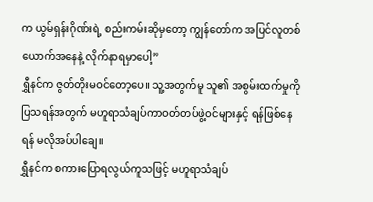က ယွမ်ရှန်းဂိုဏ်းရဲ့ စည်းကမ်းဆိုမှတော့ ကျွန်တော်က အပြင်လူတစ်ယောက်အနေနဲ့ လိုက်နာရမှာပေါ့”
ရွှီနင်က ဇွတ်တိုးမဝင်တော့ပေ။ သူ့အတွက်မူ သူ၏ အစွမ်းထက်မှုကို ပြသရန်အတွက် မဟူရာသံချပ်ကာဝတ်တပ်ဖွဲ့ဝင်များနှင့် ရန်ဖြစ်နေရန် မလိုအပ်ပါချေ။
ရွှီနင်က စကားပြောရလွယ်ကူသဖြင့် မဟူရာသံချပ်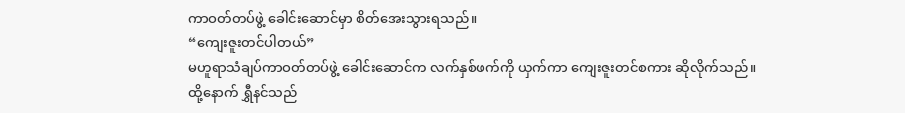ကာဝတ်တပ်ဖွဲ့ ခေါင်းဆောင်မှာ စိတ်အေးသွားရသည်။
“ကျေးဇူးတင်ပါတယ်”
မဟူရာသံချပ်ကာဝတ်တပ်ဖွဲ့ ခေါင်းဆောင်က လက်နှစ်ဖက်ကို ယှက်ကာ ကျေးဇူးတင်စကား ဆိုလိုက်သည်။
ထို့နောက် ရွှီနင်သည်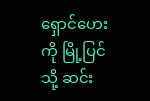ရှောင်ဟေးကို မြို့ပြင်သို့ ဆင်း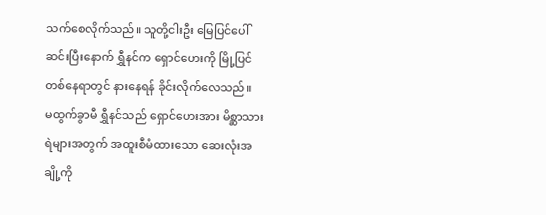သက်စေလိုက်သည်။ သူတို့ငါးဦး မြေပြင်ပေါ် ဆင်းပြီးနောက် ရွှီနင်က ရှောင်ဟေးကို မြို့ပြင်တစ်နေရာတွင် နားနေရန် ခိုင်းလိုက်လေသည်။
မထွက်ခွာမီ ရွှီနင်သည် ရှောင်ဟေးအား မိစ္ဆာသားရဲများအတွက် အထူးစီမံထားသော ဆေးလုံးအချို့ကို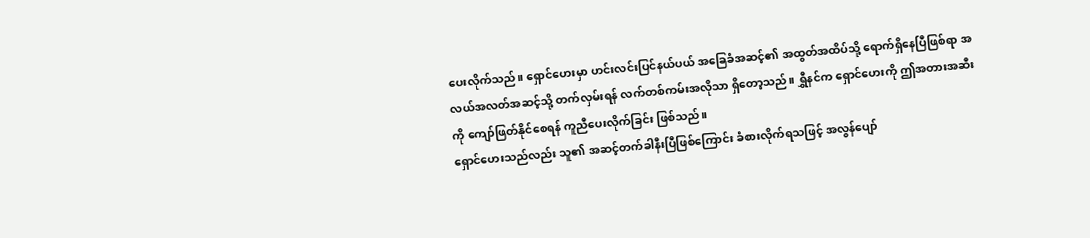ပေးလိုက်သည်။ ရှောင်ဟေးမှာ ဟင်းလင်းပြင်နယ်ပယ် အခြေခံအဆင့်၏ အထွတ်အထိပ်သို့ ရောက်ရှိနေပြီဖြစ်ရာ အလယ်အလတ်အဆင့်သို့ တက်လှမ်းရန် လက်တစ်ကမ်းအလိုသာ ရှိတော့သည်။ ရွှီနင်က ရှောင်ဟေးကို ဤအတားအဆီးကို ကျော်ဖြတ်နိုင်စေရန် ကူညီပေးလိုက်ခြင်း ဖြစ်သည်။
ရှောင်ဟေးသည်လည်း သူ၏ အဆင့်တက်ခါနီးပြီဖြစ်ကြောင်း ခံစားလိုက်ရသဖြင့် အလွန်ပျော်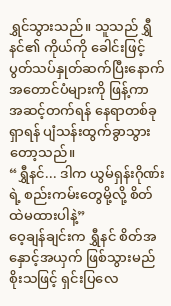ရွှင်သွားသည်။ သူသည် ရွှီနင်၏ ကိုယ်ကို ခေါင်းဖြင့် ပွတ်သပ်နှုတ်ဆက်ပြီးနောက် အတောင်ပံများကို ဖြန့်ကာ အဆင့်တက်ရန် နေရာတစ်ခုရှာရန် ပျံသန်းထွက်ခွာသွားတော့သည်။
“ရွှီနင်... ဒါက ယွမ်ရှန်းဂိုဏ်းရဲ့ စည်းကမ်းတွေမို့လို့ စိတ်ထဲမထားပါနဲ့”
ဝေ့ချန်ချင်းက ရွှီနင် စိတ်အနှောင့်အယှက် ဖြစ်သွားမည်စိုးသဖြင့် ရှင်းပြလေ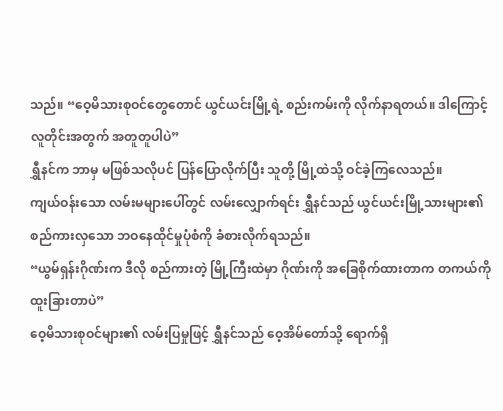သည်။ “ဝေ့မိသားစုဝင်တွေတောင် ယွင်ယင်းမြို့ရဲ့ စည်းကမ်းကို လိုက်နာရတယ်။ ဒါကြောင့် လူတိုင်းအတွက် အတူတူပါပဲ”
ရွှီနင်က ဘာမှ မဖြစ်သလိုပင် ပြန်ပြောလိုက်ပြီး သူတို့ မြို့ထဲသို့ ဝင်ခဲ့ကြလေသည်။
ကျယ်ဝန်းသော လမ်းမများပေါ်တွင် လမ်းလျှောက်ရင်း ရွှီနင်သည် ယွင်ယင်းမြို့သားများ၏ စည်ကားလှသော ဘဝနေထိုင်မှုပုံစံကို ခံစားလိုက်ရသည်။
“ယွမ်ရှန်းဂိုဏ်းက ဒီလို စည်ကားတဲ့ မြို့ကြီးထဲမှာ ဂိုဏ်းကို အခြေစိုက်ထားတာက တကယ်ကို ထူးခြားတာပဲ”
ဝေ့မိသားစုဝင်များ၏ လမ်းပြမှုဖြင့် ရွှီနင်သည် ဝေ့အိမ်တော်သို့ ရောက်ရှိ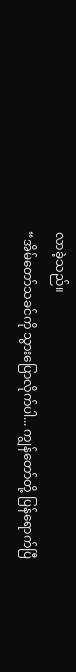လာခဲ့သည်။
“အိမ်တော်သခင်ကို သွားပြောလိုက်ပါ... ကျွန်တော်တို့ ပြန်ရောက်ပြီ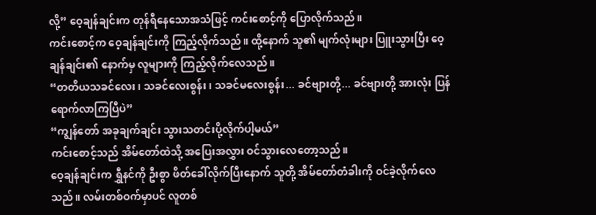လို့” ဝေ့ချန်ချင်းက တုန်ရီနေသောအသံဖြင့် ကင်းစောင့်ကို ပြောလိုက်သည်။
ကင်းစောင့်က ဝေ့ချန်ချင်းကို ကြည့်လိုက်သည်။ ထို့နောက် သူ၏ မျက်လုံးများ ပြူးသွားပြီး ဝေ့ချန်ချင်း၏ နောက်မှ လူများကို ကြည့်လိုက်လေသည်။
“တတိယသခင်လေး၊ သခင်လေးစွန်း၊ သခင်မလေးစွန်း... ခင်ဗျားတို့... ခင်ဗျားတို့ အားလုံး ပြန်ရောက်လာကြပြီပဲ”
“ကျွန်တော် အခုချက်ချင်း သွားသတင်းပို့လိုက်ပါ့မယ်”
ကင်းစောင့်သည် အိမ်တော်ထဲသို့ အပြေးအလွှား ဝင်သွားလေတော့သည်။
ဝေ့ချန်ချင်းက ရွှီနင်ကို ဦးစွာ ဖိတ်ခေါ်လိုက်ပြီးနောက် သူတို့ အိမ်တော်တံခါးကို ဝင်ခဲ့လိုက်လေသည်။ လမ်းတစ်ဝက်မှာပင် လူတစ်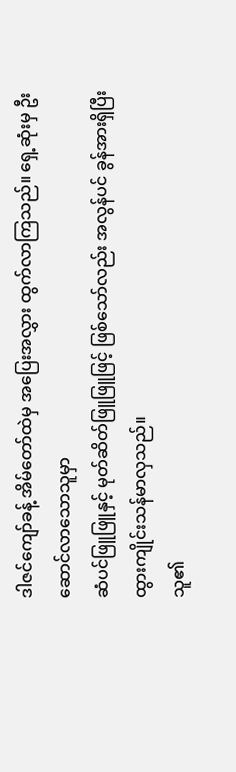ဒါဇင်ကျော်ခန့် အိမ်တော်ထဲမှ အပြေးအလွှား ထွက်လာကြသည်။ ရှေ့ဆုံးမှ ဦးဆောင်လာသောသူမှာ
ဆံပင်ဖြူဖြူနှင့် မုတ်ဆိတ်ဖြူဖြူဖြင့် ဖြစ်သော်လည်း အလွန်ပင် ခွန်အားရှိပြီး ထွားကျိုင်းသန်မာလှသည်။
သူ၏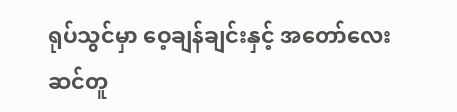ရုပ်သွင်မှာ ဝေ့ချန်ချင်းနှင့် အတော်လေး ဆင်တူ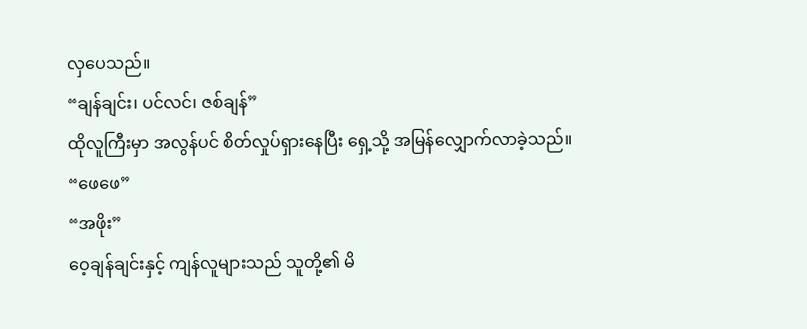လှပေသည်။
“ချန်ချင်း၊ ပင်လင်၊ ဇစ်ချန်”
ထိုလူကြီးမှာ အလွန်ပင် စိတ်လှုပ်ရှားနေပြီး ရှေ့သို့ အမြန်လျှောက်လာခဲ့သည်။
“ဖေဖေ”
“အဖိုး”
ဝေ့ချန်ချင်းနှင့် ကျန်လူများသည် သူတို့၏ မိ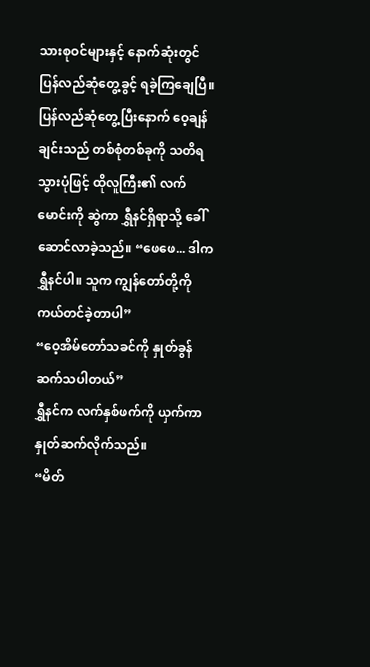သားစုဝင်များနှင့် နောက်ဆုံးတွင် ပြန်လည်ဆုံတွေ့ခွင့် ရခဲ့ကြချေပြီ။
ပြန်လည်ဆုံတွေ့ပြီးနောက် ဝေ့ချန်ချင်းသည် တစ်စုံတစ်ခုကို သတိရသွားပုံဖြင့် ထိုလူကြီး၏ လက်မောင်းကို ဆွဲကာ ရွှီနင်ရှိရာသို့ ခေါ်ဆောင်လာခဲ့သည်။ “ဖေဖေ... ဒါက ရွှီနင်ပါ။ သူက ကျွန်တော်တို့ကို ကယ်တင်ခဲ့တာပါ”
“ဝေ့အိမ်တော်သခင်ကို နှုတ်ခွန်ဆက်သပါတယ်”
ရွှီနင်က လက်နှစ်ဖက်ကို ယှက်ကာ နှုတ်ဆက်လိုက်သည်။
“မိတ်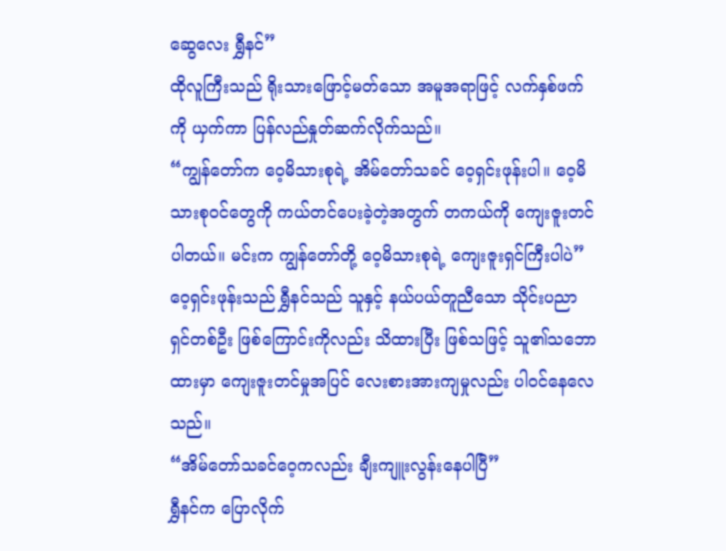ဆွေလေး ရွှီနင်”
ထိုလူကြီးသည် ရိုးသားဖြောင့်မတ်သော အမူအရာဖြင့် လက်နှစ်ဖက်ကို ယှက်ကာ ပြန်လည်နှုတ်ဆက်လိုက်သည်။
“ကျွန်တော်က ဝေ့မိသားစုရဲ့ အိမ်တော်သခင် ဝေ့ရှင်းဖုန်းပါ။ ဝေ့မိသားစုဝင်တွေကို ကယ်တင်ပေးခဲ့တဲ့အတွက် တကယ်ကို ကျေးဇူးတင်ပါတယ်။ မင်းက ကျွန်တော်တို့ ဝေ့မိသားစုရဲ့ ကျေးဇူးရှင်ကြီးပါပဲ”
ဝေ့ရှင်းဖုန်းသည် ရွှီနင်သည် သူနှင့် နယ်ပယ်တူညီသော သိုင်းပညာရှင်တစ်ဦး ဖြစ်ကြောင်းကိုလည်း သိထားပြီး ဖြစ်သဖြင့် သူ၏သဘောထားမှာ ကျေးဇူးတင်မှုအပြင် လေးစားအားကျမှုလည်း ပါဝင်နေလေသည်။
“အိမ်တော်သခင်ဝေ့ကလည်း ချီးကျူးလွန်းနေပါပြီ”
ရွှီနင်က ပြောလိုက်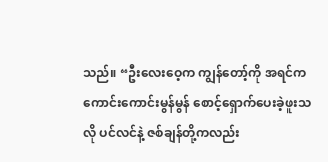သည်။ “ဦးလေးဝေ့က ကျွန်တော့်ကို အရင်က ကောင်းကောင်းမွန်မွန် စောင့်ရှောက်ပေးခဲ့ဖူးသလို ပင်လင်နဲ့ ဇစ်ချန်တို့ကလည်း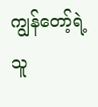ကျွန်တော့်ရဲ့ သူ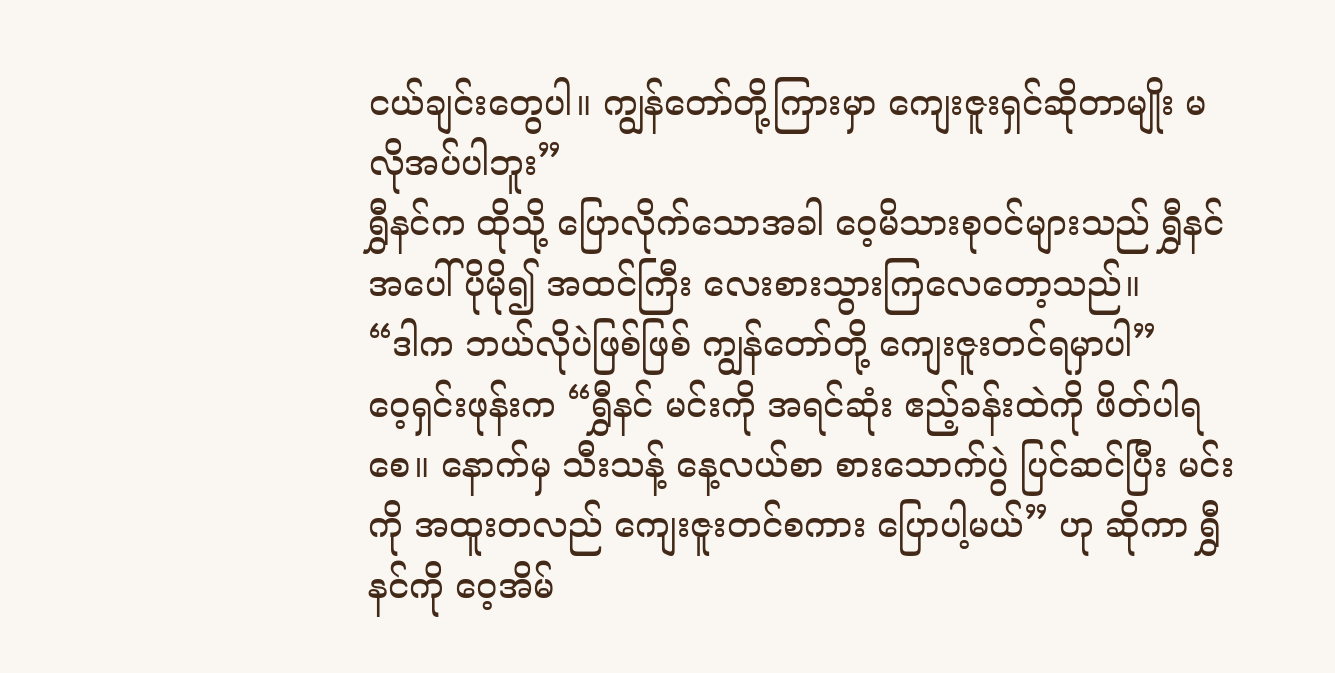ငယ်ချင်းတွေပါ။ ကျွန်တော်တို့ကြားမှာ ကျေးဇူးရှင်ဆိုတာမျိုး မလိုအပ်ပါဘူး”
ရွှီနင်က ထိုသို့ ပြောလိုက်သောအခါ ဝေ့မိသားစုဝင်များသည် ရွှီနင်အပေါ် ပိုမို၍ အထင်ကြီး လေးစားသွားကြလေတော့သည်။
“ဒါက ဘယ်လိုပဲဖြစ်ဖြစ် ကျွန်တော်တို့ ကျေးဇူးတင်ရမှာပါ”
ဝေ့ရှင်းဖုန်းက “ရွှီနင် မင်းကို အရင်ဆုံး ဧည့်ခန်းထဲကို ဖိတ်ပါရစေ။ နောက်မှ သီးသန့် နေ့လယ်စာ စားသောက်ပွဲ ပြင်ဆင်ပြီး မင်းကို အထူးတလည် ကျေးဇူးတင်စကား ပြောပါ့မယ်” ဟု ဆိုကာ ရွှီနင်ကို ဝေ့အိမ်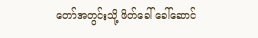တော်အတွင်းသို့ ဖိတ်ခေါ် ခေါ်ဆောင်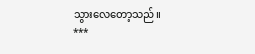သွားလေတော့သည်။
***